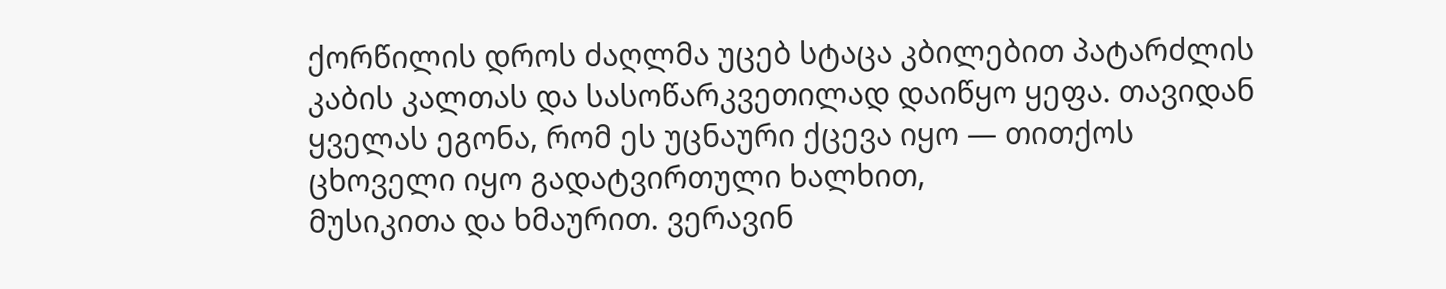ქორწილის დროს ძაღლმა უცებ სტაცა კბილებით პატარძლის კაბის კალთას და სასოწარკვეთილად დაიწყო ყეფა. თავიდან ყველას ეგონა, რომ ეს უცნაური ქცევა იყო — თითქოს ცხოველი იყო გადატვირთული ხალხით,
მუსიკითა და ხმაურით. ვერავინ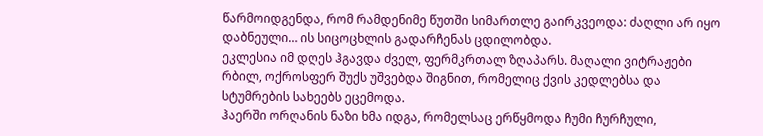წარმოიდგენდა, რომ რამდენიმე წუთში სიმართლე გაირკვეოდა: ძაღლი არ იყო დაბნეული… ის სიცოცხლის გადარჩენას ცდილობდა.
ეკლესია იმ დღეს ჰგავდა ძველ, ფერმკრთალ ზღაპარს. მაღალი ვიტრაჟები რბილ, ოქროსფერ შუქს უშვებდა შიგნით, რომელიც ქვის კედლებსა და სტუმრების სახეებს ეცემოდა.
ჰაერში ორღანის ნაზი ხმა იდგა, რომელსაც ერწყმოდა ჩუმი ჩურჩული,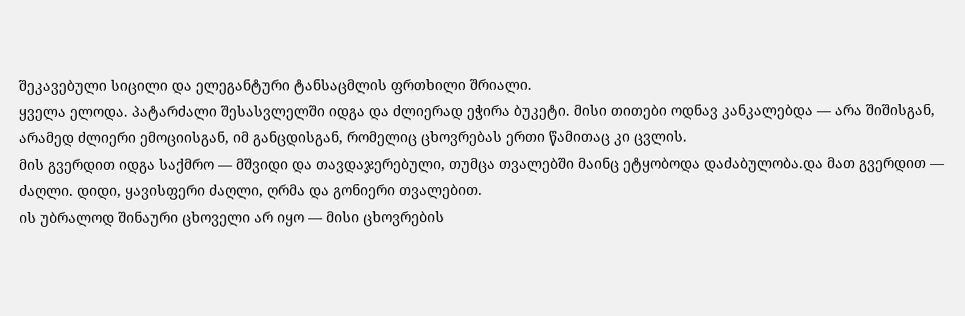შეკავებული სიცილი და ელეგანტური ტანსაცმლის ფრთხილი შრიალი.
ყველა ელოდა. პატარძალი შესასვლელში იდგა და ძლიერად ეჭირა ბუკეტი. მისი თითები ოდნავ კანკალებდა — არა შიშისგან, არამედ ძლიერი ემოციისგან, იმ განცდისგან, რომელიც ცხოვრებას ერთი წამითაც კი ცვლის.
მის გვერდით იდგა საქმრო — მშვიდი და თავდაჯერებული, თუმცა თვალებში მაინც ეტყობოდა დაძაბულობა.და მათ გვერდით — ძაღლი. დიდი, ყავისფერი ძაღლი, ღრმა და გონიერი თვალებით.
ის უბრალოდ შინაური ცხოველი არ იყო — მისი ცხოვრების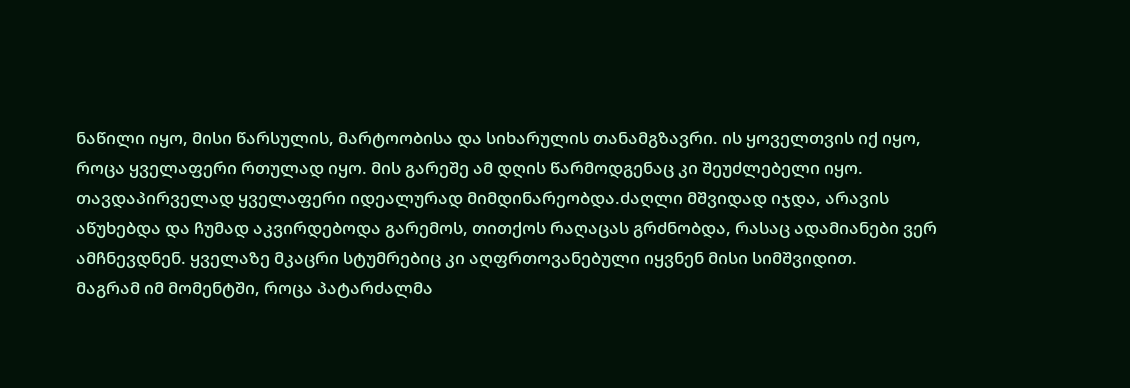ნაწილი იყო, მისი წარსულის, მარტოობისა და სიხარულის თანამგზავრი. ის ყოველთვის იქ იყო, როცა ყველაფერი რთულად იყო. მის გარეშე ამ დღის წარმოდგენაც კი შეუძლებელი იყო.
თავდაპირველად ყველაფერი იდეალურად მიმდინარეობდა.ძაღლი მშვიდად იჯდა, არავის აწუხებდა და ჩუმად აკვირდებოდა გარემოს, თითქოს რაღაცას გრძნობდა, რასაც ადამიანები ვერ ამჩნევდნენ. ყველაზე მკაცრი სტუმრებიც კი აღფრთოვანებული იყვნენ მისი სიმშვიდით.
მაგრამ იმ მომენტში, როცა პატარძალმა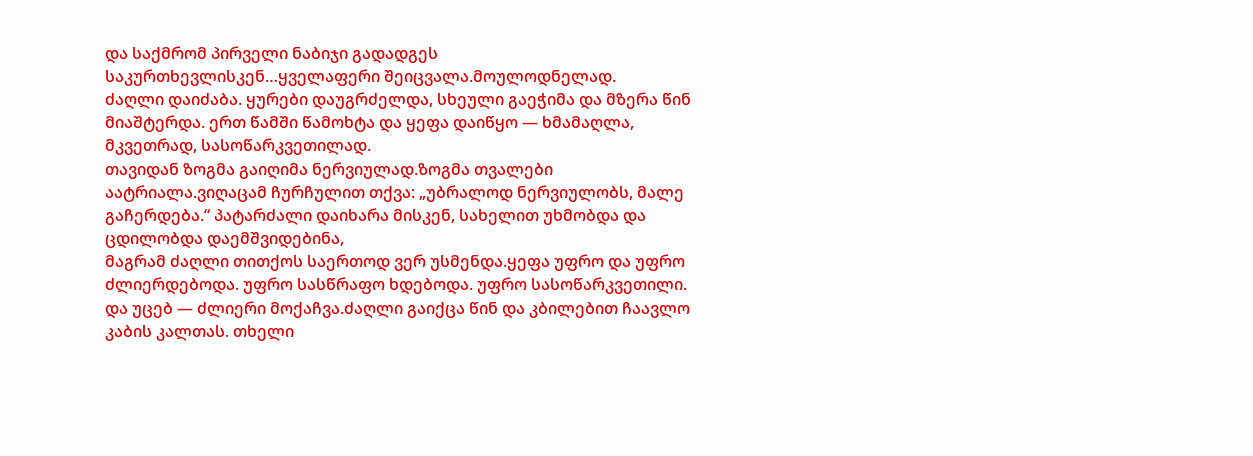და საქმრომ პირველი ნაბიჯი გადადგეს საკურთხევლისკენ…ყველაფერი შეიცვალა.მოულოდნელად.
ძაღლი დაიძაბა. ყურები დაუგრძელდა, სხეული გაეჭიმა და მზერა წინ მიაშტერდა. ერთ წამში წამოხტა და ყეფა დაიწყო — ხმამაღლა, მკვეთრად, სასოწარკვეთილად.
თავიდან ზოგმა გაიღიმა ნერვიულად.ზოგმა თვალები აატრიალა.ვიღაცამ ჩურჩულით თქვა: „უბრალოდ ნერვიულობს, მალე გაჩერდება.“ პატარძალი დაიხარა მისკენ, სახელით უხმობდა და ცდილობდა დაემშვიდებინა,
მაგრამ ძაღლი თითქოს საერთოდ ვერ უსმენდა.ყეფა უფრო და უფრო ძლიერდებოდა. უფრო სასწრაფო ხდებოდა. უფრო სასოწარკვეთილი.
და უცებ — ძლიერი მოქაჩვა.ძაღლი გაიქცა წინ და კბილებით ჩაავლო კაბის კალთას. თხელი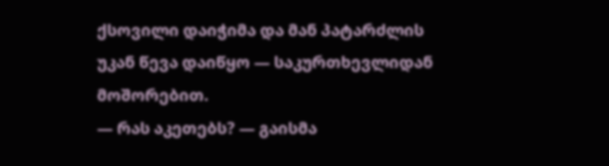ქსოვილი დაიჭიმა და მან პატარძლის უკან წევა დაიწყო — საკურთხევლიდან მოშორებით.
— რას აკეთებს? — გაისმა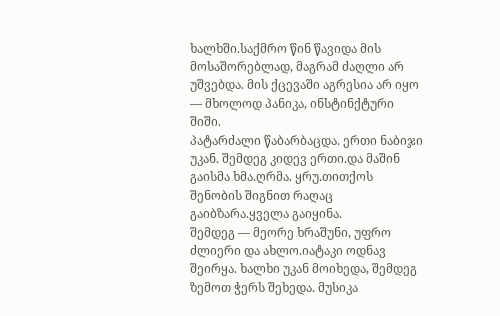ხალხში.საქმრო წინ წავიდა მის მოსაშორებლად, მაგრამ ძაღლი არ უშვებდა. მის ქცევაში აგრესია არ იყო — მხოლოდ პანიკა, ინსტინქტური შიში.
პატარძალი წაბარბაცდა. ერთი ნაბიჯი უკან. შემდეგ კიდევ ერთი.და მაშინ გაისმა ხმა.ღრმა. ყრუ.თითქოს შენობის შიგნით რაღაც გაიბზარა.ყველა გაიყინა.
შემდეგ — მეორე ხრაშუნი, უფრო ძლიერი და ახლო.იატაკი ოდნავ შეირყა. ხალხი უკან მოიხედა, შემდეგ ზემოთ ჭერს შეხედა. მუსიკა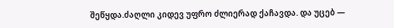შეწყდა.ძაღლი კიდევ უფრო ძლიერად ქაჩავდა. და უცებ —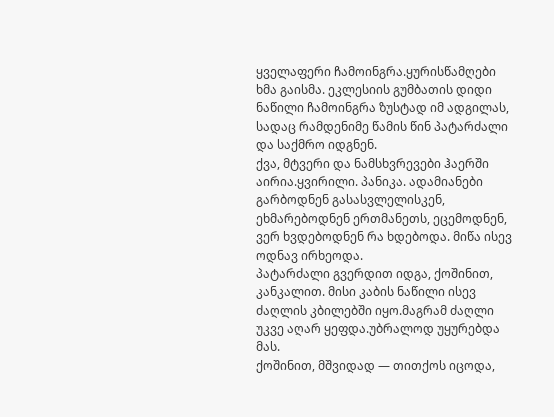ყველაფერი ჩამოინგრა.ყურისწამღები ხმა გაისმა. ეკლესიის გუმბათის დიდი ნაწილი ჩამოინგრა ზუსტად იმ ადგილას, სადაც რამდენიმე წამის წინ პატარძალი და საქმრო იდგნენ.
ქვა, მტვერი და ნამსხვრევები ჰაერში აირია.ყვირილი. პანიკა. ადამიანები გარბოდნენ გასასვლელისკენ, ეხმარებოდნენ ერთმანეთს, ეცემოდნენ, ვერ ხვდებოდნენ რა ხდებოდა. მიწა ისევ ოდნავ ირხეოდა.
პატარძალი გვერდით იდგა, ქოშინით, კანკალით. მისი კაბის ნაწილი ისევ ძაღლის კბილებში იყო.მაგრამ ძაღლი უკვე აღარ ყეფდა.უბრალოდ უყურებდა მას.
ქოშინით, მშვიდად — თითქოს იცოდა,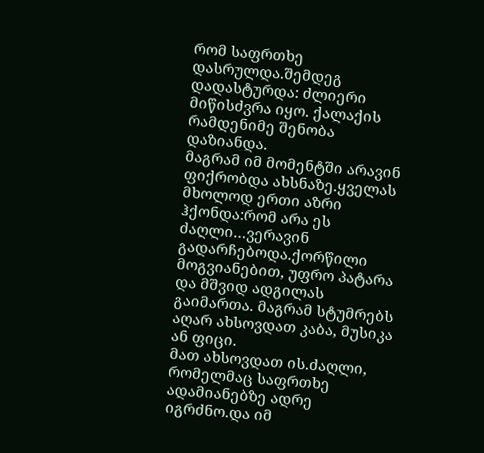რომ საფრთხე დასრულდა.შემდეგ დადასტურდა: ძლიერი მიწისძვრა იყო. ქალაქის რამდენიმე შენობა დაზიანდა.
მაგრამ იმ მომენტში არავინ ფიქრობდა ახსნაზე.ყველას მხოლოდ ერთი აზრი ჰქონდა:რომ არა ეს ძაღლი…ვერავინ გადარჩებოდა.ქორწილი მოგვიანებით, უფრო პატარა და მშვიდ ადგილას გაიმართა. მაგრამ სტუმრებს აღარ ახსოვდათ კაბა, მუსიკა ან ფიცი.
მათ ახსოვდათ ის.ძაღლი, რომელმაც საფრთხე ადამიანებზე ადრე იგრძნო.და იმ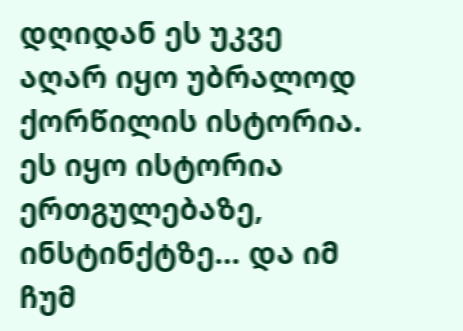დღიდან ეს უკვე აღარ იყო უბრალოდ ქორწილის ისტორია. ეს იყო ისტორია ერთგულებაზე, ინსტინქტზე… და იმ ჩუმ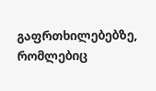გაფრთხილებებზე, რომლებიც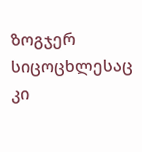ზოგჯერ სიცოცხლესაც კი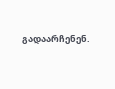გადაარჩენენ.